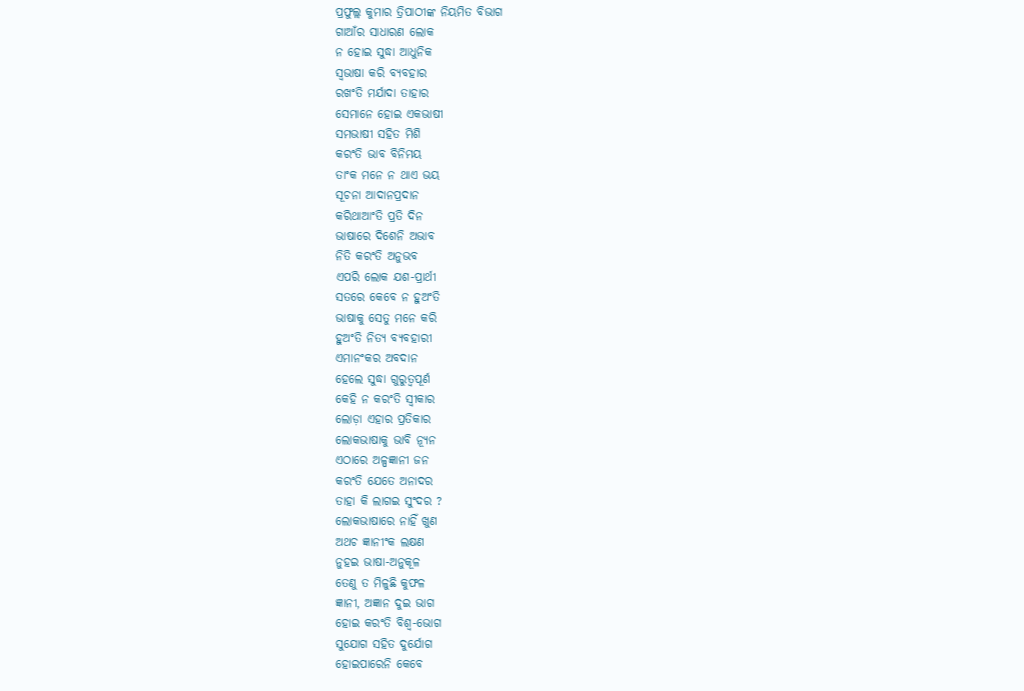ପ୍ରଫୁଲ୍ଲ କୁମାର ତ୍ରିପାଠୀଙ୍କ ନିୟମିତ ବିଭାଗ
ଗାଆଁର ସାଧାରଣ ଲୋକ
ନ ହୋଇ ସୁଦ୍ଧା ଆଧୁନିକ
ସ୍ବଭାଷା କରି ବ୍ୟବହାର
ରଖଂତି ମର୍ଯାଦା ତାହାର
ସେମାନେ ହୋଇ ଏକଭାଷୀ
ସମଭାଷୀ ସହିତ ମିଶି
କରଂତି ଭାବ ବିନିମୟ
ତାଂକ ମନେ ନ ଥାଏ ଭୟ
ସୂଚନା ଆଦାନପ୍ରଦାନ
କରିଥାଆଂତି ପ୍ରତି ଦିନ
ଭାଷାରେ ଦିଶେନି ଅଭାବ
ନିତି କରଂତି ଅନୁଭବ
ଏପରି ଲୋକ ଯଶ-ପ୍ରାର୍ଥୀ
ସତରେ କେବେ ନ ହୁଅଂତି
ଭାଷାକୁ ସେତୁ ମନେ କରି
ହୁଅଂତି ନିତ୍ୟ ବ୍ୟବହାରୀ
ଏମାନଂକର ଅବଦାନ
ହେଲେ ସୁଦ୍ଧା ଗୁରୁତ୍ବପୂର୍ଣ
କେହି ନ କରଂତି ସ୍ବୀକାର
ଲୋଡ଼ା ଏହାର ପ୍ରତିକାର
ଲୋକଭାଷାକୁ ଭାବି ନ୍ୟୂନ
ଏଠାରେ ଅଳ୍ପଜ୍ଞାନୀ ଜନ
କରଂତି ଯେତେ ଅନାଦର
ତାହା କି ଲାଗଇ ସୁଂଦର ?
ଲୋକଭାଷାରେ ନାହିଁ ଖୁଣ
ଅଥଚ ଜ୍ଞାନୀଂକ ଲକ୍ଷଣ
ନୁହଇ ଭାଷା-ଅନୁକୂଳ
ତେଣୁ ତ ମିଳୁଛି କୁଫଳ
ଜ୍ଞାନୀ, ଅଜ୍ଞାନ ଦୁଇ ଭାଗ
ହୋଇ କରଂତି ବିଶ୍ବ-ଭୋଗ
ସୁଯୋଗ ସହିତ ଦୁର୍ଯୋଗ
ହୋଇପାରେନି କେବେ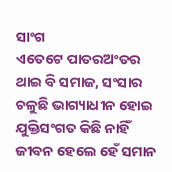ସାଂଗ
ଏତେଟେ ପାତରଅଂତର
ଥାଇ ବି ସମାଜ, ସଂସାର
ଚଳୁଛି ଭାଗ୍ୟାଧୀନ ହୋଇ
ଯୁକ୍ତିସଂଗତ କିଛି ନାହିଁ
ଜୀବନ ହେଲେ ହେଁ ସମାନ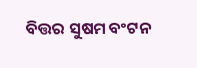ବିତ୍ତର ସୁଷମ ବଂଟନ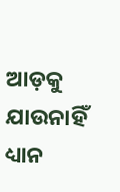ଆଡ଼କୁ ଯାଉନାହିଁ ଧ୍ୟାନ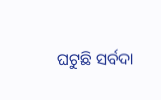ଘଟୁଛି ସର୍ବଦା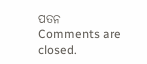ପତନ
Comments are closed.